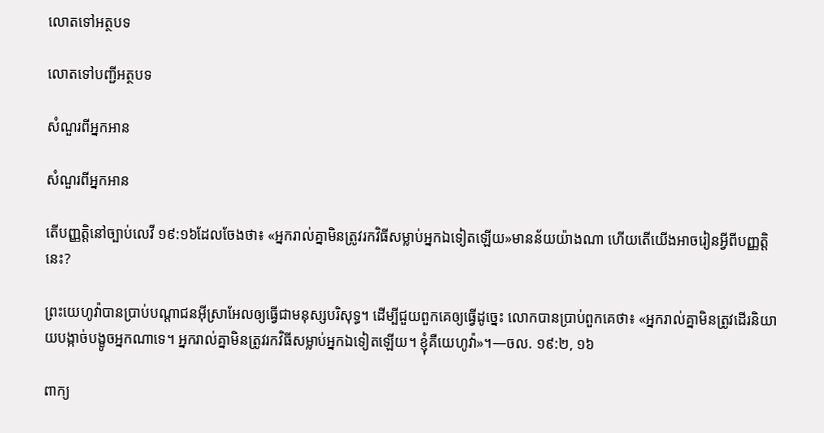លោតទៅអត្ថបទ

លោតទៅបញ្ជីអត្ថបទ

សំណួរពីអ្នកអាន

សំណួរពីអ្នកអាន

តើបញ្ញត្តិនៅច្បាប់លេវី ១៩:១៦ដែលចែងថា៖ «អ្នករាល់គ្នាមិនត្រូវរកវិធីសម្លាប់អ្នកឯទៀតឡើយ»មានន័យយ៉ាងណា ហើយតើយើងអាចរៀនអ្វីពីបញ្ញត្តិនេះ?

ព្រះយេហូវ៉ាបានប្រាប់បណ្ដាជនអ៊ីស្រាអែលឲ្យធ្វើជាមនុស្សបរិសុទ្ធ។ ដើម្បីជួយពួកគេឲ្យធ្វើដូច្នេះ លោកបានប្រាប់ពួកគេថា៖ «អ្នករាល់គ្នាមិនត្រូវដើរនិយាយបង្កាច់បង្ខូចអ្នកណាទេ។ អ្នករាល់គ្នាមិនត្រូវរកវិធីសម្លាប់អ្នកឯទៀតឡើយ។ ខ្ញុំគឺយេហូវ៉ា»។—ចល. ១៩:២, ១៦

ពាក្យ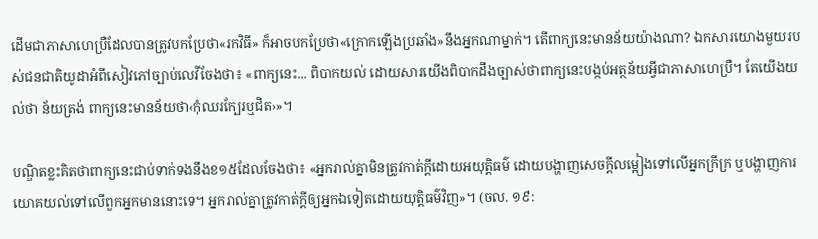ដើមជាភាសាហេប្រឺដែលបានត្រូវបកប្រែថា«រកវិធី» ក៏អាចបកប្រែថា«ក្រោកឡើងប្រឆាំង»នឹងអ្នកណាម្នាក់។ តើពាក្យនេះមានន័យយ៉ាងណា? ឯកសារយោងមួយរបស់ជនជាតិយូដាអំពីសៀវភៅច្បាប់លេវីចែងថា៖ «ពាក្យនេះ... ពិបាកយល់ ដោយសារយើងពិបាកដឹងច្បាស់ថាពាក្យនេះបង្កប់អត្ថន័យអ្វីជាភាសាហេប្រឺ។ តែយើងយល់ថា ន័យត្រង់ ពាក្យនេះមានន័យថា‹កុំឈរក្បែរឬជិត›»។

បណ្ឌិតខ្លះគិតថាពាក្យនេះជាប់ទាក់ទងនឹងខ១៥ដែលចែងថា៖ «អ្នករាល់គ្នាមិនត្រូវកាត់ក្ដីដោយអយុត្តិធម៌ ដោយបង្ហាញសេចក្ដីលម្អៀងទៅលើអ្នកក្រីក្រ ឬបង្ហាញការយោគយល់ទៅលើពួកអ្នកមាននោះទេ។ អ្នករាល់គ្នាត្រូវកាត់ក្ដីឲ្យអ្នកឯទៀតដោយយុត្តិធម៌វិញ»។ (ចល. ១៩: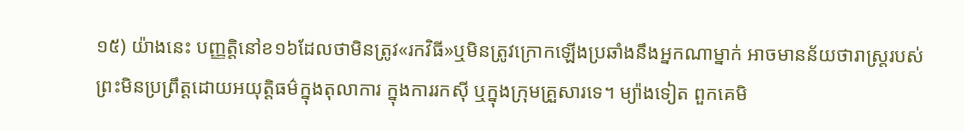១៥) យ៉ាងនេះ បញ្ញត្តិនៅខ១៦ដែលថាមិនត្រូវ«រកវិធី»ឬមិនត្រូវក្រោកឡើងប្រឆាំងនឹងអ្នកណាម្នាក់ អាចមានន័យថារាស្ត្ររបស់ព្រះមិនប្រព្រឹត្តដោយអយុត្តិធម៌ក្នុងតុលាការ ក្នុងការរកស៊ី ឬក្នុងក្រុមគ្រួសារទេ។ ម្យ៉ាងទៀត ពួកគេមិ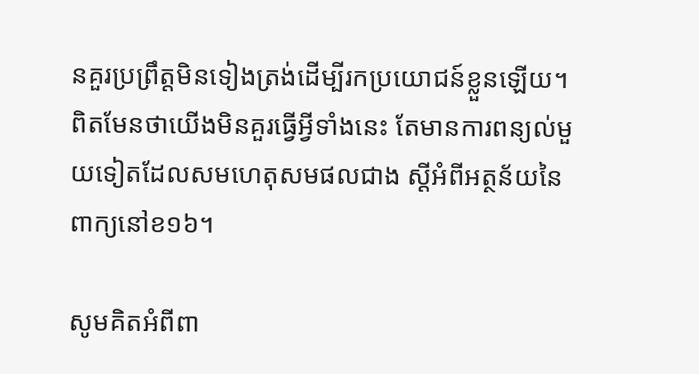នគួរប្រព្រឹត្តមិនទៀងត្រង់ដើម្បីរកប្រយោជន៍ខ្លួនឡើយ។ ពិតមែនថាយើងមិនគួរធ្វើអ្វីទាំងនេះ តែមានការពន្យល់មួយទៀតដែលសមហេតុសមផលជាង ស្ដីអំពីអត្ថន័យនៃពាក្យនៅខ១៦។

សូមគិតអំពីពា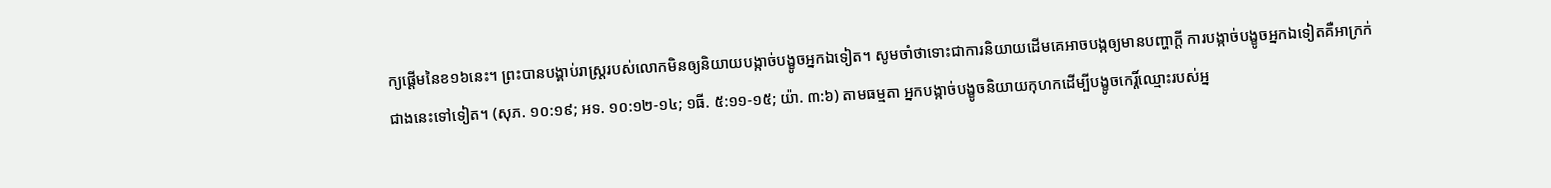ក្យផ្ដើមនៃខ១៦នេះ។ ព្រះបានបង្គាប់រាស្ត្ររបស់លោកមិនឲ្យនិយាយបង្កាច់បង្ខូចអ្នកឯទៀត។ សូមចាំថាទោះជាការនិយាយដើមគេអាចបង្កឲ្យមានបញ្ហាក្ដី ការបង្កាច់បង្ខូចអ្នកឯទៀតគឺអាក្រក់ជាងនេះទៅទៀត។ (សុភ. ១០:១៩; អទ. ១០:១២-១៤; ១ធី. ៥:១១-១៥; យ៉ា. ៣:៦) តាមធម្មតា អ្នកបង្កាច់បង្ខូចនិយាយកុហកដើម្បីបង្ខូចកេរ្តិ៍ឈ្មោះរបស់អ្ន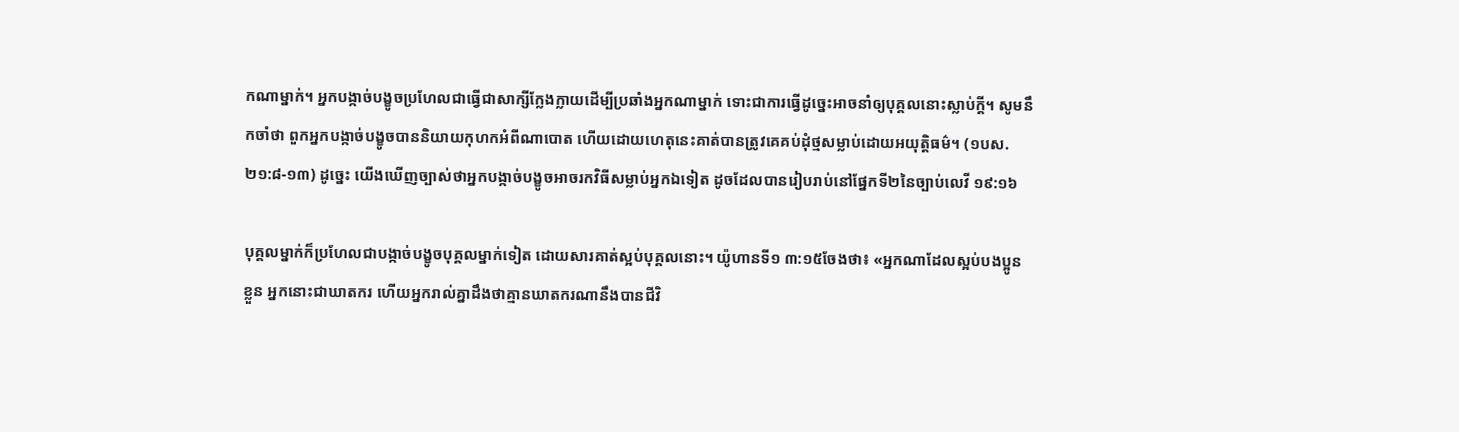កណាម្នាក់។ អ្នកបង្កាច់បង្ខូចប្រហែលជាធ្វើជាសាក្សីក្លែងក្លាយដើម្បីប្រឆាំងអ្នកណាម្នាក់ ទោះជាការធ្វើដូច្នេះអាចនាំឲ្យបុគ្គលនោះស្លាប់ក្ដី។ សូមនឹកចាំថា ពួកអ្នកបង្កាច់បង្ខូចបាននិយាយកុហកអំពីណាបោត ហើយដោយហេតុនេះគាត់បានត្រូវគេគប់ដុំថ្មសម្លាប់ដោយអយុត្តិធម៌។ (១បស. ២១:៨-១៣) ដូច្នេះ យើងឃើញច្បាស់ថាអ្នកបង្កាច់បង្ខូចអាចរកវិធីសម្លាប់អ្នកឯទៀត ដូចដែលបានរៀបរាប់នៅផ្នែកទី២នៃច្បាប់លេវី ១៩:១៦

បុគ្គលម្នាក់ក៏ប្រហែលជាបង្កាច់បង្ខូចបុគ្គលម្នាក់ទៀត ដោយសារគាត់ស្អប់បុគ្គលនោះ។ យ៉ូហានទី១ ៣:១៥ចែងថា៖ «អ្នកណាដែលស្អប់បងប្អូនខ្លួន អ្នកនោះជាឃាតករ ហើយអ្នករាល់គ្នាដឹងថាគ្មានឃាតករណានឹងបានជីវិ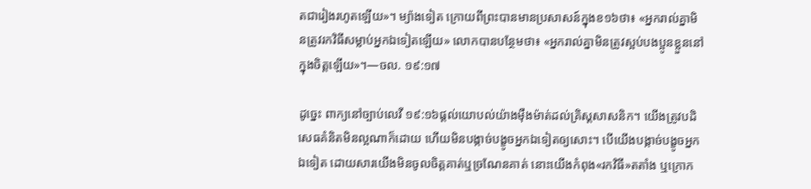តជារៀងរហូតឡើយ»។ ម្យ៉ាងទៀត ក្រោយពីព្រះបានមានប្រសាសន៍ក្នុងខ១៦ថា៖ «អ្នករាល់គ្នាមិនត្រូវរកវិធីសម្លាប់អ្នកឯទៀតឡើយ» លោកបានបន្ថែមថា៖ «អ្នករាល់គ្នាមិនត្រូវស្អប់បងប្អូនខ្លួននៅក្នុងចិត្តឡើយ»។—ចល. ១៩:១៧

ដូច្នេះ ពាក្យនៅច្បាប់លេវី ១៩:១៦ផ្ដល់យោបល់យ៉ាងម៉ឺងម៉ាត់ដល់គ្រិស្តសាសនិក។ យើងត្រូវបដិសេធគំនិតមិនល្អណាក៏ដោយ ហើយមិនបង្កាច់បង្ខូចអ្នកឯទៀតឲ្យសោះ។ បើយើងបង្កាច់បង្ខូចអ្នកឯទៀត ដោយសារយើងមិនចូលចិត្តគាត់ឬច្រណែនគាត់ នោះយើងកំពុង«រកវិធី»តតាំង ឬក្រោក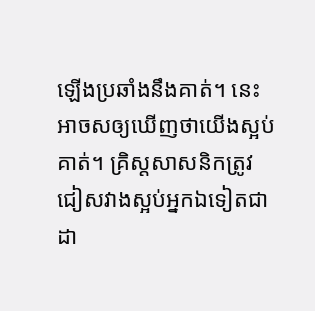ឡើងប្រឆាំងនឹងគាត់។ នេះអាចសឲ្យឃើញថាយើងស្អប់គាត់។ គ្រិស្តសាសនិកត្រូវជៀសវាងស្អប់អ្នកឯទៀតជាដា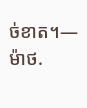ច់ខាត។—ម៉ាថ.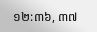១២:៣៦, ៣៧